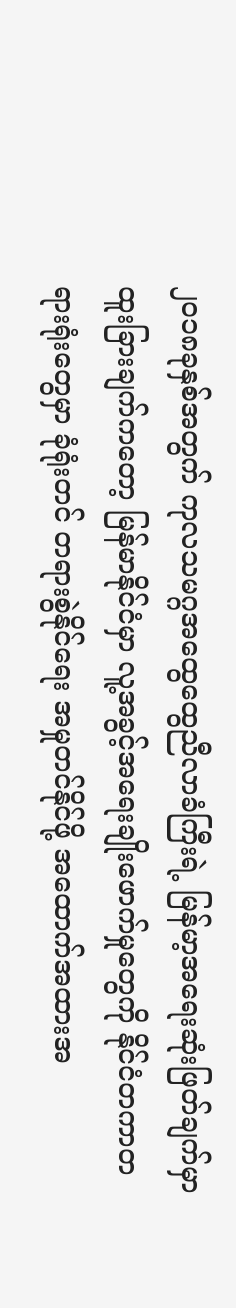၂၀၁၈ခုနှစ်အတွက် ကုလသမဂ္ဂအထွေထွေညီလာခံကြီးရဲ့ မြန်မာ့အရေးဆုံးဖြတ်ချက်မှာ ထူးခြားချက်ကတော့ မြန်မာနိုင်ငံမှာ လူ့အခွင့်အရေးချိုးဖောက်မှုတွေကို နိုင်ငံတကာတရားရုံးတွေမှာ ခုံရုံးတင် တရားစွဲနိုင်ရေး အမှုတင်နိုင်ဖို့ အထောက်အထားအ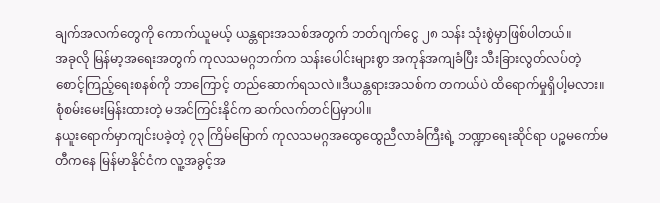ချက်အလက်တွေကို ကောက်ယူမယ့် ယန္တရားအသစ်အတွက် ဘတ်ဂျက်ငွေ ၂၈ သန်း သုံးစွဲမှာဖြစ်ပါတယ်။
အခုလို မြန်မာ့အရေးအတွက် ကုလသမဂ္ဂဘက်က သန်းပေါင်းများစွာ အကုန်အကျခံပြီး သီးခြားလွတ်လပ်တဲ့ စောင့်ကြည့်ရေးစနစ်ကို ဘာကြောင့် တည်ဆောက်ရသလဲ။ဒီယန္တရားအသစ်က တကယ်ပဲ ထိရောက်မှုရှိပါ့မလား။
စုံစမ်းမေးမြန်းထားတဲ့ မအင်ကြင်းနိုင်က ဆက်လက်တင်ပြမှာပါ။
နယူးရောက်မှာကျင်းပခဲ့တဲ့ ၇၃ ကြိမ်မြောက် ကုလသမဂ္ဂအထွေထွေညီလာခံကြီးရဲ့ ဘဏ္ဍာရေးဆိုင်ရာ ပဉ္စမကော်မတီကနေ မြန်မာနိုင်ငံက လူ့အခွင့်အ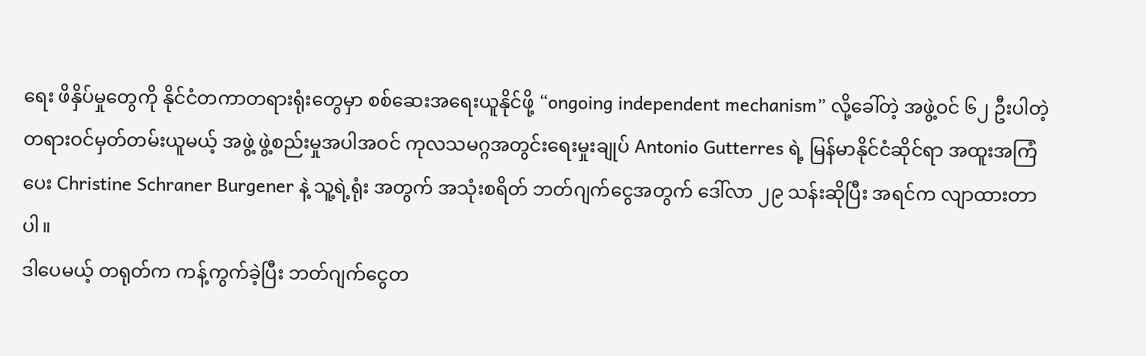ရေး ဖိနှိပ်မှုတွေကို နိုင်ငံတကာတရားရုံးတွေမှာ စစ်ဆေးအရေးယူနိုင်ဖို့ “ongoing independent mechanism” လို့ခေါ်တဲ့ အဖွဲ့ဝင် ၆၂ ဦးပါတဲ့ တရားဝင်မှတ်တမ်းယူမယ့် အဖွဲ့ ဖွဲ့စည်းမှုအပါအဝင် ကုလသမဂ္ဂအတွင်းရေးမှုးချုပ် Antonio Gutterres ရဲ့ မြန်မာနိုင်ငံဆိုင်ရာ အထူးအကြံပေး Christine Schraner Burgener နဲ့ သူ့ရဲ့ရုံး အတွက် အသုံးစရိတ် ဘတ်ဂျက်ငွေအတွက် ဒေါ်လာ ၂၉ သန်းဆိုပြီး အရင်က လျာထားတာပါ။
ဒါပေမယ့် တရုတ်က ကန့်ကွက်ခဲ့ပြီး ဘတ်ဂျက်ငွေတ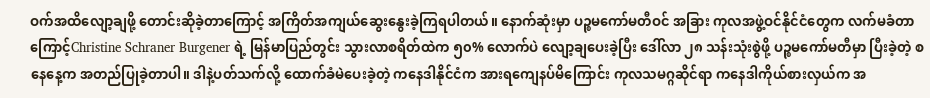ဝက်အထိလျော့ချဖို့ တောင်းဆိုခဲ့တာကြောင့် အကြိတ်အကျယ်ဆွေးနွေးခဲ့ကြရပါတယ်။ နောက်ဆုံးမှာ ပဉ္စမကော်မတီဝင် အခြား ကုလအဖွဲ့ဝင်နိုင်ငံတွေက လက်မခံတာကြောင့်Christine Schraner Burgener ရဲ့ မြန်မာပြည်တွင်း သွားလာစရိတ်ထဲက ၅၀% လောက်ပဲ လျော့ချပေးခဲ့ပြီး ဒေါ်လာ ၂၈ သန်းသုံးစွဲဖို့ ပဉ္စမကော်မတီမှာ ပြီးခဲ့တဲ့ စနေနေ့က အတည်ပြုခဲ့တာပါ။ ဒါနဲ့ပတ်သက်လို့ ထောက်ခံမဲပေးခဲ့တဲ့ ကနေဒါနိုင်ငံက အားရကျေနပ်မိကြောင်း ကုလသမဂ္ဂဆိုင်ရာ ကနေဒါကိုယ်စားလှယ်က အ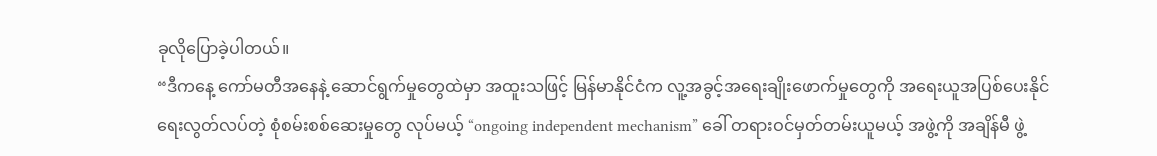ခုလိုပြောခဲ့ပါတယ်။
“ဒီကနေ့ ကော်မတီအနေနဲ့ ဆောင်ရွက်မှုတွေထဲမှာ အထူးသဖြင့် မြန်မာနိုင်ငံက လူ့အခွင့်အရေးချိုးဖောက်မှုတွေကို အရေးယူအပြစ်ပေးနိုင်ရေးလွတ်လပ်တဲ့ စုံစမ်းစစ်ဆေးမှုတွေ လုပ်မယ့် “ongoing independent mechanism” ခေါ် တရားဝင်မှတ်တမ်းယူမယ့် အဖွဲ့ကို အချိန်မီ ဖွဲ့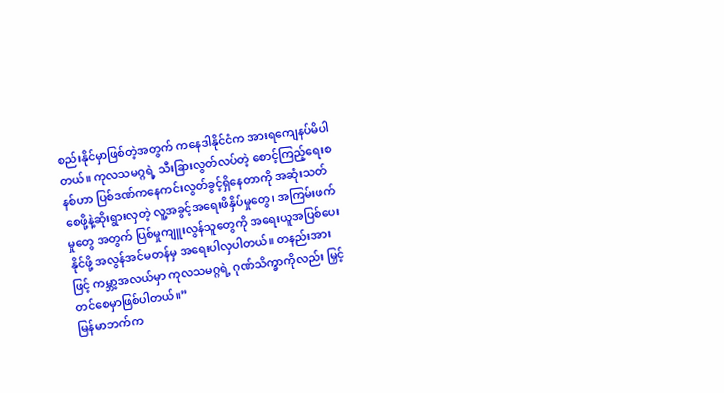စည်းနိုင်မှာဖြစ်တဲ့အတွက် ကနေဒါနိုင်ငံက အားရကျေနပ်မိပါတယ်။ ကုလသမဂ္ဂရဲ့ သီးခြားလွတ်လပ်တဲ့ စောင့်ကြည့်ရေးစနစ်ဟာ ပြစ်ဒဏ်ကနေကင်းလွတ်ခွင့်ရှိနေတာကို အဆုံးသတ်စေဖို့နဲ့ဆိုးရွားလှတဲ့ လူ့အခွင့်အရေးဖိနှိပ်မှုတွေ၊ အကြမ်းဖက်မှုတွေ အတွက် ပြစ်မှုကျူးလွန်သူတွေကို အရေးယူအပြစ်ပေးနိုင်ဖို့ အလွန်အင်မတန်မှ အရေးပါလှပါတယ်။ တနည်းအားဖြင့် ကမ္ဘာ့အလယ်မှာ ကုလသမဂ္ဂရဲ့ ဂုဏ်သိက္ခာကိုလည်း မြှင့်တင်စေမှာဖြစ်ပါတယ်။”
မြန်မာဘက်က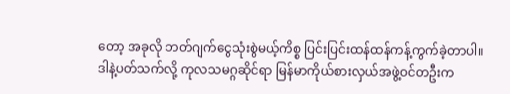တော့ အခုလို ဘတ်ဂျက်ငွေသုံးစွဲမယ့်ကိစ္စ ပြင်းပြင်းထန်ထန်ကန့်ကွက်ခဲ့တာပါ။ ဒါနဲ့ပတ်သက်လို့ ကုလသမဂ္ဂဆိုင်ရာ မြန်မာကိုယ်စားလှယ်အဖွဲ့ဝင်တဦးက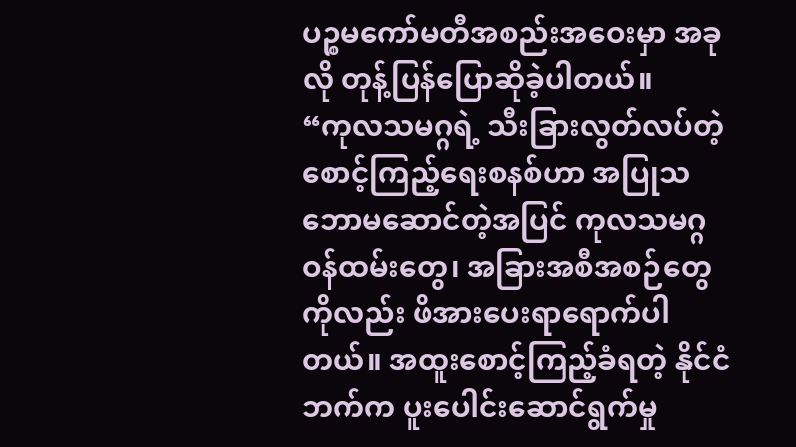ပဉ္စမကော်မတီအစည်းအဝေးမှာ အခုလို တုန့်ပြန်ပြောဆိုခဲ့ပါတယ်။
“ကုလသမဂ္ဂရဲ့ သီးခြားလွတ်လပ်တဲ့ စောင့်ကြည့်ရေးစနစ်ဟာ အပြုသဘောမဆောင်တဲ့အပြင် ကုလသမဂ္ဂ ဝန်ထမ်းတွေ၊ အခြားအစီအစဉ်တွေကိုလည်း ဖိအားပေးရာရောက်ပါတယ်။ အထူးစောင့်ကြည့်ခံရတဲ့ နိုင်ငံဘက်က ပူးပေါင်းဆောင်ရွက်မှု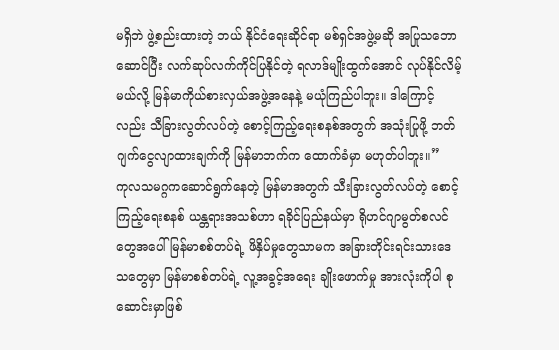မရှိဘဲ ဖွဲ့စည်းထားတဲ့ ဘယ် နိုင်ငံရေးဆိုင်ရာ မစ်ရှင်အဖွဲ့မဆို အပြုသဘောဆောင်ပြီး လက်ဆုပ်လက်ကိုင်ပြနိုင်တဲ့ ရလာဒ်မျိုးထွက်အောင် လုပ်နိုင်လိမ့်မယ်လို့ မြန်မာကိုယ်စားလှယ်အဖွဲ့အနေနဲ့ မယုံကြည်ပါဘူး။ ဒါကြောင့်လည်း သီခြားလွတ်လပ်တဲ့ စောင့်ကြည့်ရေးစနစ်အတွက် အသုံးပြုဖို့ ဘတ်ဂျက်ငွေလျာထားချက်ကို မြန်မာဘက်က ထောက်ခံမှာ မဟုတ်ပါဘူး။”
ကုလသမဂ္ဂကဆောင်ရွက်နေတဲ့ မြန်မာအတွက် သီးခြားလွတ်လပ်တဲ့ စောင့်ကြည့်ရေးစနစ် ယန္တရားအသစ်ဟာ ရခိုင်ပြည်နယ်မှာ ရိုဟင်ဂျာမွတ်စလင်တွေအပေါ် မြန်မာစစ်တပ်ရဲ့ ဖိနှိပ်မှုတွေသာမက အခြားတိုင်းရင်းသားဒေသတွေမှာ မြန်မာစစ်တပ်ရဲ့ လူ့အခွင့်အရေး ချိုးဖောက်မှု အားလုံးကိုပါ စုဆောင်းမှာဖြစ်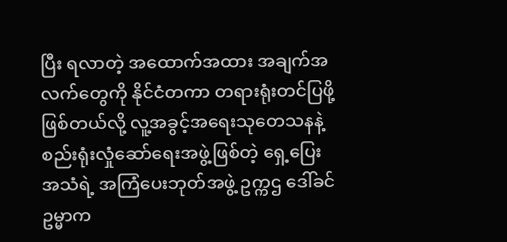ပြီး ရလာတဲ့ အထောက်အထား အချက်အလက်တွေကို နိုင်ငံတကာ တရားရုံးတင်ပြဖို့ ဖြစ်တယ်လို့ လူ့အခွင့်အရေးသုတေသနနဲ့ စည်းရုံးလှုံဆော်ရေးအဖွဲ့ဖြစ်တဲ့ ရှေ့ပြေးအသံရဲ့ အကြံပေးဘုတ်အဖွဲ့ ဥက္ကဌ ဒေါ်ခင်ဥမ္မာက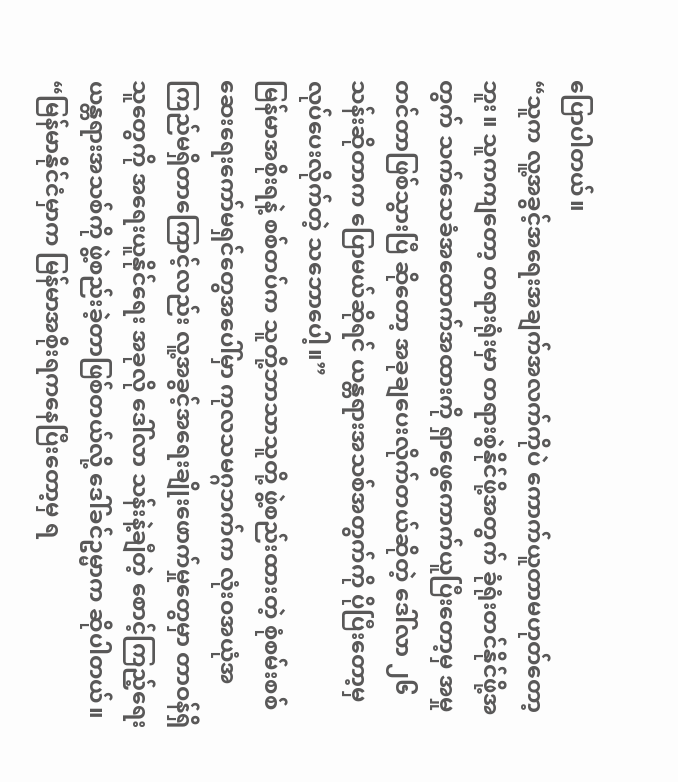ပြောပါတယ်။
“သူက လူ့အခွင့်အရေးအချက်အလက်ကိုပဲ ကောက်ယူတာမဟုတ်တော့ဘူး။ သူကကျတော့ တရားရုံးမှာ တရားစွဲနိုင်ဖို့အတွက် ခုံရုံးတင်နိုင်ဖို့အတွက် သက်သေခံအထောက်အထားကို ရှာဖွေကောက်ယူပြီးတော့မှ အမှုတင်တာဖြစ်သွားပြီ ဆိုတော့ အခုချပေးလိုက်တယ်ဆိုတဲ့ ဒေါ်လာ ၂၆ သန်းဆိုတာက ပြောမယ်ဆိုရင် ယန္တရားအသစ်အတွက်ကို ပိုပြီးတော့မှ လုပ်ပေးလိုက်တဲ့ သဘောပေါ့။”
မြန်မာအစိုးရနဲ့ စစ်တပ်က သူတို့ဘာသာသူတို့ ဖွဲ့စည်းထားတဲ့ စုံစမ်းစစ်ဆေးရေးကော်မရှင်တွေအပေါ်မှာ ကုလသမဂ္ဂဘက်က လုံးဝအယုံအကြည်မရှိတာကြောင့်လည်း လူ့အခွင့်အရေးချိုးဖောက်မှုတွေမှာ တာဝန်ရှိသူတွေကို အရေးယူနိုင်ရေး အခုလို ဒေါ်လာ သန်းနဲ့ချီတဲ့ စောင့်ကြည့်ရေး ယန္တရားအသစ်ကို ဖွဲ့စည်းခဲ့တာဖြစ်တယ်လို့ ဒေါ်ခင်ဥမ္မာက ဆိုပါတယ်။
“မြန်မာနိုင်ငံမှာက မြန်မာအစိုးရကနေပြီးတော့မှ ရ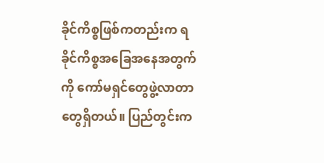ခိုင်ကိစ္စဖြစ်ကတည်းက ရခိုင်ကိစ္စအခြေအနေအတွက်ကို ကော်မရှင်တွေဖွဲ့လာတာတွေရှိတယ်။ ပြည်တွင်းက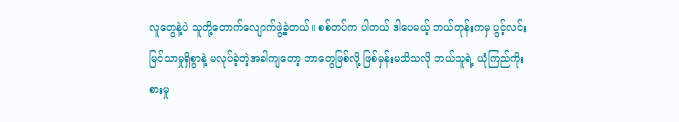လူတွေနဲ့ပဲ သူတို့တောက်လျောက်ဖွဲ့ခဲ့တယ်။ စစ်တပ်က ပါတယ် ဒါပေမယ့် ဘယ်တုန်းကမှ ပွင့်လင်းမြင်သာမှုရှိစွာနဲ့ မလုပ်ခဲ့တဲ့အခါကျတော့ ဘာတွေဖြစ်လို့ ဖြစ်မှန်းမသိသလို ဘယ်သူရဲ့ ယုံကြည်ကိုးစားမှု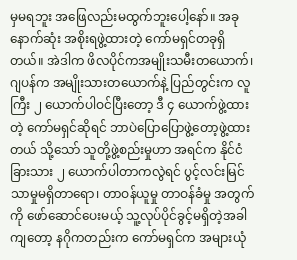မှမရဘူး အဖြေလည်းမထွက်ဘူးပေါ့နော်။ အခုနောက်ဆုံး အစိုးရဖွဲ့ထားတဲ့ ကော်မရှင်တခုရှိတယ်။ အဲဒါက ဖိလပိုင်ကအမျိုးသမီးတယောက်၊ ဂျပန်က အမျိုးသားတယောက်နဲ့ ပြည်တွင်းက လူကြီး ၂ ယောက်ပါဝင်ပြီးတော့ ဒီ ၄ ယောက်ဖွဲ့ထားတဲ့ ကော်မရှင်ဆိုရင် ဘာပဲပြောပြောဖွဲ့တော့ဖွဲ့ထားတယ် သို့သော် သူတို့ဖွဲ့စည်းမှုဟာ အရင်က နိုင်ငံခြားသား ၂ ယောက်ပါတာကလွဲရင် ပွင့်လင်းမြင်သာမှုမရှိတာရော၊ တာဝန်ယူမှု တာဝန်ခံမှု အတွက်ကို ဖော်ဆောင်ပေးမယ့် သူ့လုပ်ပိုင်ခွင့်မရှိတဲ့အခါကျတော့ နဂိုကတည်းက ကော်မရှင်က အများယုံ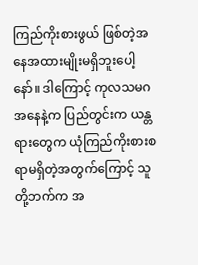ကြည်ကိုးစားဖွယ် ဖြစ်တဲ့အနေအထားမျိုးမရှိဘူးပေါ့နော်။ ဒါကြောင့် ကုလသမဂအနေနဲ့က ပြည်တွင်းက ယန္တရားတွေက ယုံကြည်ကိုးစားစရာမရှိတဲ့အတွက်ကြောင့် သူတို့ဘက်က အ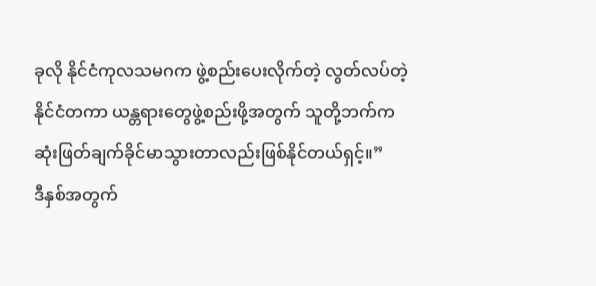ခုလို နိုင်ငံကုလသမဂက ဖွဲ့စည်းပေးလိုက်တဲ့ လွတ်လပ်တဲ့ နိုင်ငံတကာ ယန္တရားတွေဖွဲ့စည်းဖို့အတွက် သူတို့ဘက်က ဆုံးဖြတ်ချက်ခိုင်မာသွားတာလည်းဖြစ်နိုင်တယ်ရှင့်။”
ဒီနှစ်အတွက်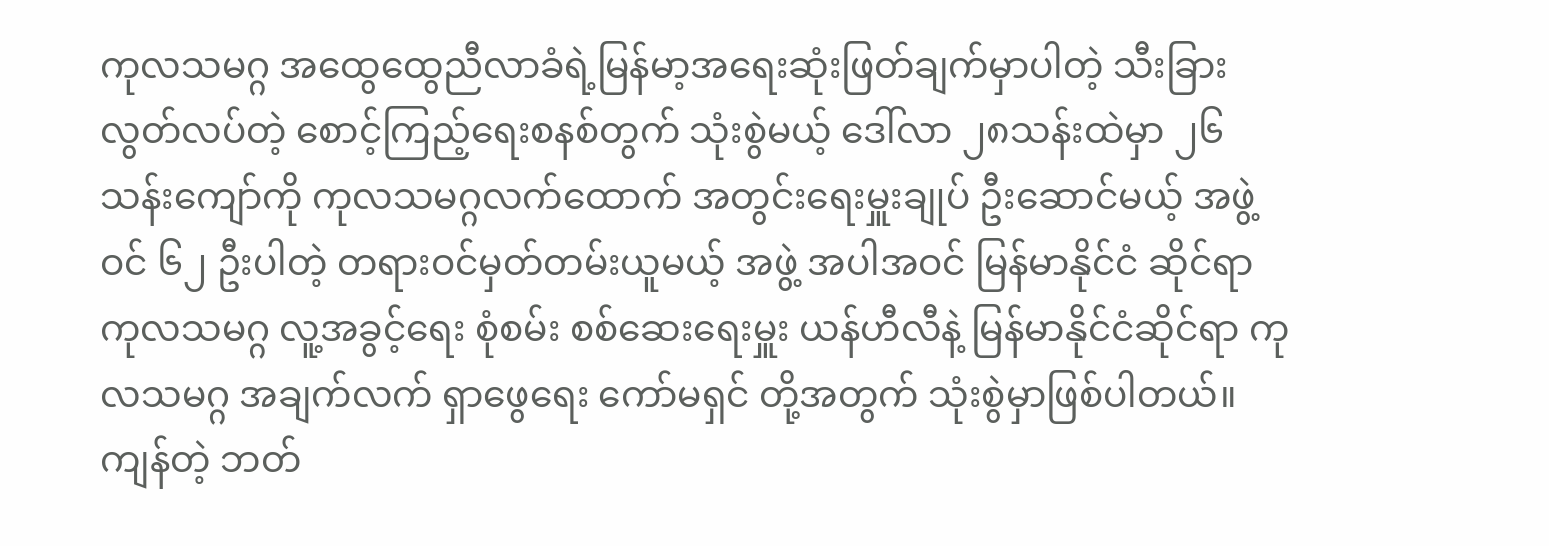ကုလသမဂ္ဂ အထွေထွေညီလာခံရဲ့မြန်မာ့အရေးဆုံးဖြတ်ချက်မှာပါတဲ့ သီးခြားလွတ်လပ်တဲ့ စောင့်ကြည့်ရေးစနစ်တွက် သုံးစွဲမယ့် ဒေါ်လာ ၂၈သန်းထဲမှာ ၂၆ သန်းကျော်ကို ကုလသမဂ္ဂလက်ထောက် အတွင်းရေးမှူးချုပ် ဦးဆောင်မယ့် အဖွဲ့ဝင် ၆၂ ဦးပါတဲ့ တရားဝင်မှတ်တမ်းယူမယ့် အဖွဲ့ အပါအဝင် မြန်မာနိုင်ငံ ဆိုင်ရာ ကုလသမဂ္ဂ လူ့အခွင့်ရေး စုံစမ်း စစ်ဆေးရေးမှူး ယန်ဟီလီနဲ့ မြန်မာနိုင်ငံဆိုင်ရာ ကုလသမဂ္ဂ အချက်လက် ရှာဖွေရေး ကော်မရှင် တို့အတွက် သုံးစွဲမှာဖြစ်ပါတယ်။ ကျန်တဲ့ ဘတ်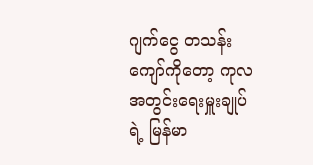ဂျက်ငွေ တသန်းကျော်ကိုတော့ ကုလအတွင်းရေးမှူးချုပ်ရဲ့ မြန်မာ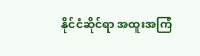နိုင်ငံဆိုင်ရာ အထူးအကြံ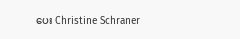ပေး Christine Schraner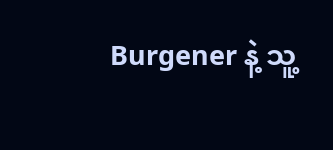Burgener နဲ့ သူ့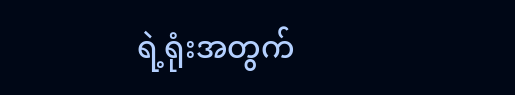ရဲ့ရုံးအတွက်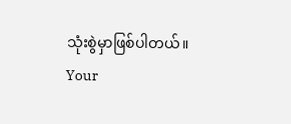သုံးစွဲမှာဖြစ်ပါတယ်။
Your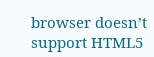browser doesn’t support HTML5